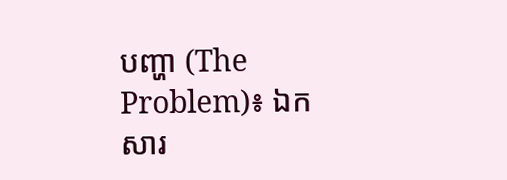បញ្ហា (The Problem)៖ ឯកសារ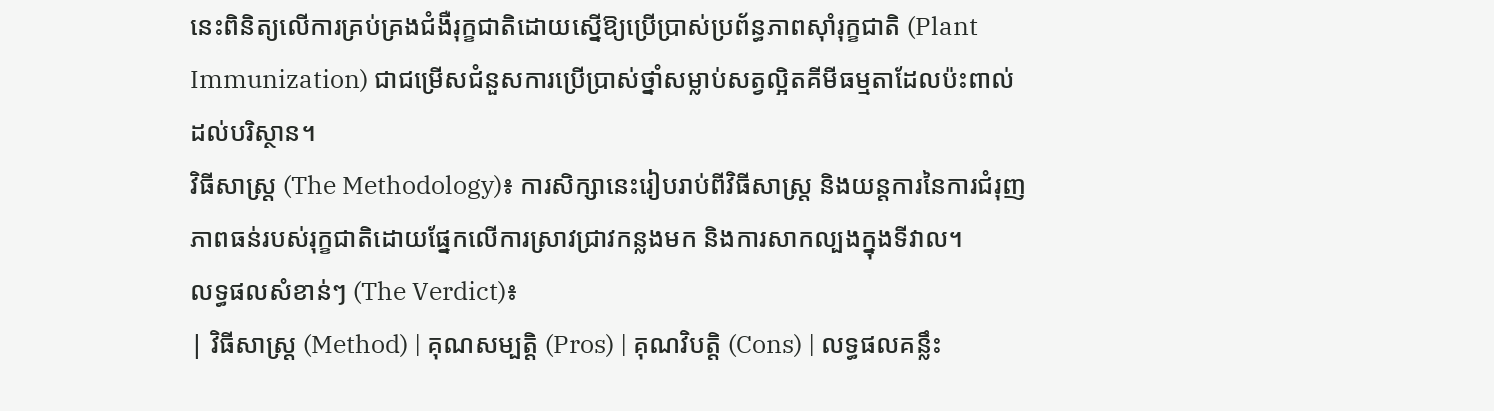នេះពិនិត្យលើការគ្រប់គ្រងជំងឺរុក្ខជាតិដោយស្នើឱ្យប្រើប្រាស់ប្រព័ន្ធភាពស៊ាំរុក្ខជាតិ (Plant Immunization) ជាជម្រើសជំនួសការប្រើប្រាស់ថ្នាំសម្លាប់សត្វល្អិតគីមីធម្មតាដែលប៉ះពាល់ដល់បរិស្ថាន។
វិធីសាស្ត្រ (The Methodology)៖ ការសិក្សានេះរៀបរាប់ពីវិធីសាស្ត្រ និងយន្តការនៃការជំរុញភាពធន់របស់រុក្ខជាតិដោយផ្នែកលើការស្រាវជ្រាវកន្លងមក និងការសាកល្បងក្នុងទីវាល។
លទ្ធផលសំខាន់ៗ (The Verdict)៖
| វិធីសាស្ត្រ (Method) | គុណសម្បត្តិ (Pros) | គុណវិបត្តិ (Cons) | លទ្ធផលគន្លឹះ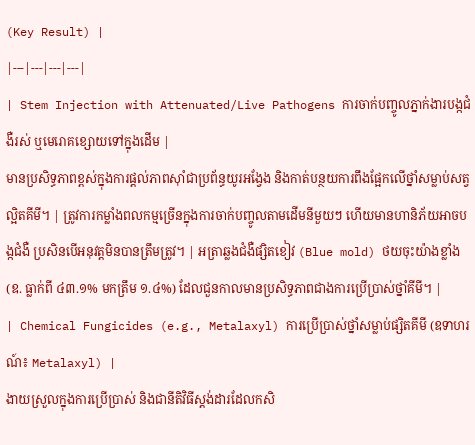(Key Result) |
|---|---|---|---|
| Stem Injection with Attenuated/Live Pathogens ការចាក់បញ្ចូលភ្នាក់ងារបង្កជំងឺរស់ ឬមេរោគខ្សោយទៅក្នុងដើម |
មានប្រសិទ្ធភាពខ្ពស់ក្នុងការផ្តល់ភាពស៊ាំជាប្រព័ន្ធយូរអង្វែង និងកាត់បន្ថយការពឹងផ្អែកលើថ្នាំសម្លាប់សត្វល្អិតគីមី។ | ត្រូវការកម្លាំងពលកម្មច្រើនក្នុងការចាក់បញ្ចូលតាមដើមនីមួយៗ ហើយមានហានិភ័យអាចបង្កជំងឺ ប្រសិនបើអនុវត្តមិនបានត្រឹមត្រូវ។ | អត្រាឆ្លងជំងឺផ្សិតខៀវ (Blue mold) ថយចុះយ៉ាងខ្លាំង (ឧ. ធ្លាក់ពី ៤៣.១% មកត្រឹម ១.៤%) ដែលជួនកាលមានប្រសិទ្ធភាពជាងការប្រើប្រាស់ថ្នាំគីមី។ |
| Chemical Fungicides (e.g., Metalaxyl) ការប្រើប្រាស់ថ្នាំសម្លាប់ផ្សិតគីមី (ឧទាហរណ៍៖ Metalaxyl) |
ងាយស្រួលក្នុងការប្រើប្រាស់ និងជានីតិវិធីស្តង់ដារដែលកសិ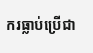ករធ្លាប់ប្រើជា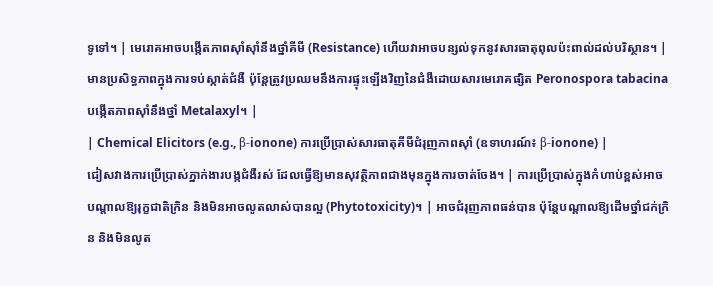ទូទៅ។ | មេរោគអាចបង្កើតភាពស៊ាំស៊ាំនឹងថ្នាំគីមី (Resistance) ហើយវាអាចបន្សល់ទុកនូវសារធាតុពុលប៉ះពាល់ដល់បរិស្ថាន។ | មានប្រសិទ្ធភាពក្នុងការទប់ស្កាត់ជំងឺ ប៉ុន្តែត្រូវប្រឈមនឹងការផ្ទុះឡើងវិញនៃជំងឺដោយសារមេរោគផ្សិត Peronospora tabacina បង្កើតភាពស៊ាំនឹងថ្នាំ Metalaxyl។ |
| Chemical Elicitors (e.g., β-ionone) ការប្រើប្រាស់សារធាតុគីមីជំរុញភាពស៊ាំ (ឧទាហរណ៍៖ β-ionone) |
ជៀសវាងការប្រើប្រាស់ភ្នាក់ងារបង្កជំងឺរស់ ដែលធ្វើឱ្យមានសុវត្ថិភាពជាងមុនក្នុងការចាត់ចែង។ | ការប្រើប្រាស់ក្នុងកំហាប់ខ្ពស់អាចបណ្តាលឱ្យរុក្ខជាតិក្រិន និងមិនអាចលូតលាស់បានល្អ (Phytotoxicity)។ | អាចជំរុញភាពធន់បាន ប៉ុន្តែបណ្តាលឱ្យដើមថ្នាំជក់ក្រិន និងមិនលូត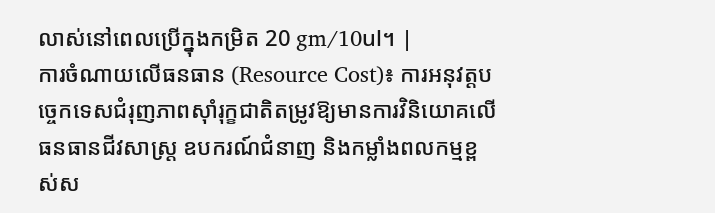លាស់នៅពេលប្រើក្នុងកម្រិត 20 gm/10ul។ |
ការចំណាយលើធនធាន (Resource Cost)៖ ការអនុវត្តបច្ចេកទេសជំរុញភាពស៊ាំរុក្ខជាតិតម្រូវឱ្យមានការវិនិយោគលើធនធានជីវសាស្រ្ត ឧបករណ៍ជំនាញ និងកម្លាំងពលកម្មខ្ពស់ស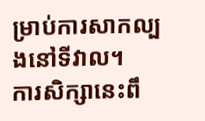ម្រាប់ការសាកល្បងនៅទីវាល។
ការសិក្សានេះពឹ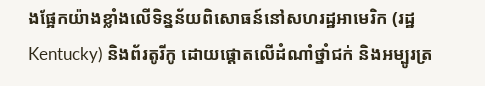ងផ្អែកយ៉ាងខ្លាំងលើទិន្នន័យពិសោធន៍នៅសហរដ្ឋអាមេរិក (រដ្ឋ Kentucky) និងព័រតូរីកូ ដោយផ្តោតលើដំណាំថ្នាំជក់ និងអម្បូរត្រ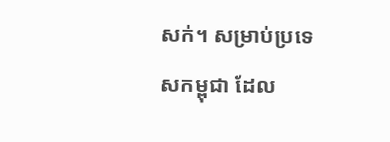សក់។ សម្រាប់ប្រទេសកម្ពុជា ដែល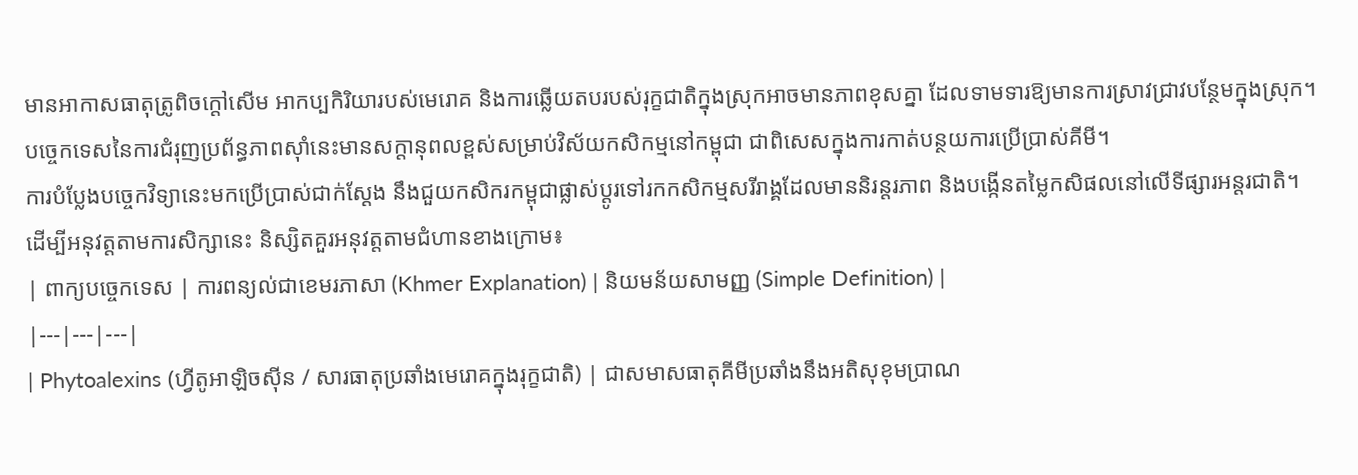មានអាកាសធាតុត្រូពិចក្តៅសើម អាកប្បកិរិយារបស់មេរោគ និងការឆ្លើយតបរបស់រុក្ខជាតិក្នុងស្រុកអាចមានភាពខុសគ្នា ដែលទាមទារឱ្យមានការស្រាវជ្រាវបន្ថែមក្នុងស្រុក។
បច្ចេកទេសនៃការជំរុញប្រព័ន្ធភាពស៊ាំនេះមានសក្តានុពលខ្ពស់សម្រាប់វិស័យកសិកម្មនៅកម្ពុជា ជាពិសេសក្នុងការកាត់បន្ថយការប្រើប្រាស់គីមី។
ការបំប្លែងបច្ចេកវិទ្យានេះមកប្រើប្រាស់ជាក់ស្តែង នឹងជួយកសិករកម្ពុជាផ្លាស់ប្តូរទៅរកកសិកម្មសរីរាង្គដែលមាននិរន្តរភាព និងបង្កើនតម្លៃកសិផលនៅលើទីផ្សារអន្តរជាតិ។
ដើម្បីអនុវត្តតាមការសិក្សានេះ និស្សិតគួរអនុវត្តតាមជំហានខាងក្រោម៖
| ពាក្យបច្ចេកទេស | ការពន្យល់ជាខេមរភាសា (Khmer Explanation) | និយមន័យសាមញ្ញ (Simple Definition) |
|---|---|---|
| Phytoalexins (ហ្វីតូអាឡិចស៊ីន / សារធាតុប្រឆាំងមេរោគក្នុងរុក្ខជាតិ) | ជាសមាសធាតុគីមីប្រឆាំងនឹងអតិសុខុមប្រាណ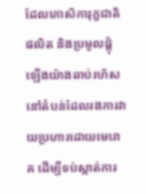ដែលកោសិការុក្ខជាតិផលិត និងប្រមូលផ្តុំឡើងយ៉ាងឆាប់រហ័សនៅតំបន់ដែលរងការវាយប្រហារដោយមេរោគ ដើម្បីទប់ស្កាត់ការ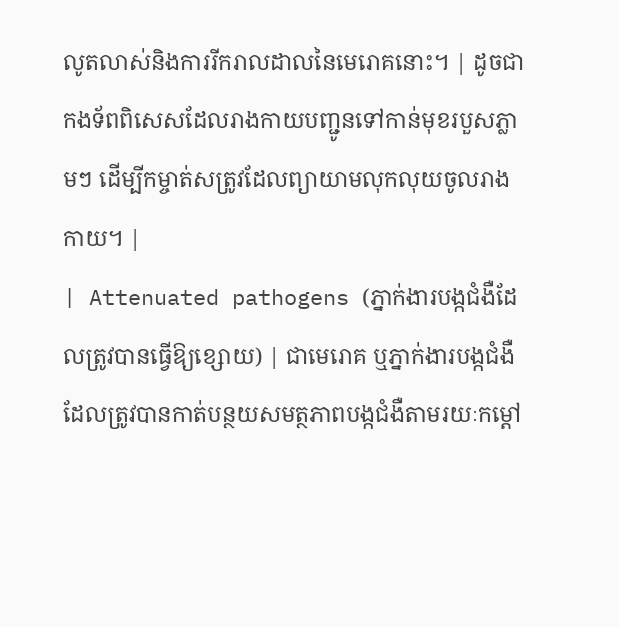លូតលាស់និងការរីករាលដាលនៃមេរោគនោះ។ | ដូចជាកងទ័ពពិសេសដែលរាងកាយបញ្ជូនទៅកាន់មុខរបួសភ្លាមៗ ដើម្បីកម្ចាត់សត្រូវដែលព្យាយាមលុកលុយចូលរាងកាយ។ |
| Attenuated pathogens (ភ្នាក់ងារបង្កជំងឺដែលត្រូវបានធ្វើឱ្យខ្សោយ) | ជាមេរោគ ឬភ្នាក់ងារបង្កជំងឺដែលត្រូវបានកាត់បន្ថយសមត្ថភាពបង្កជំងឺតាមរយៈកម្ដៅ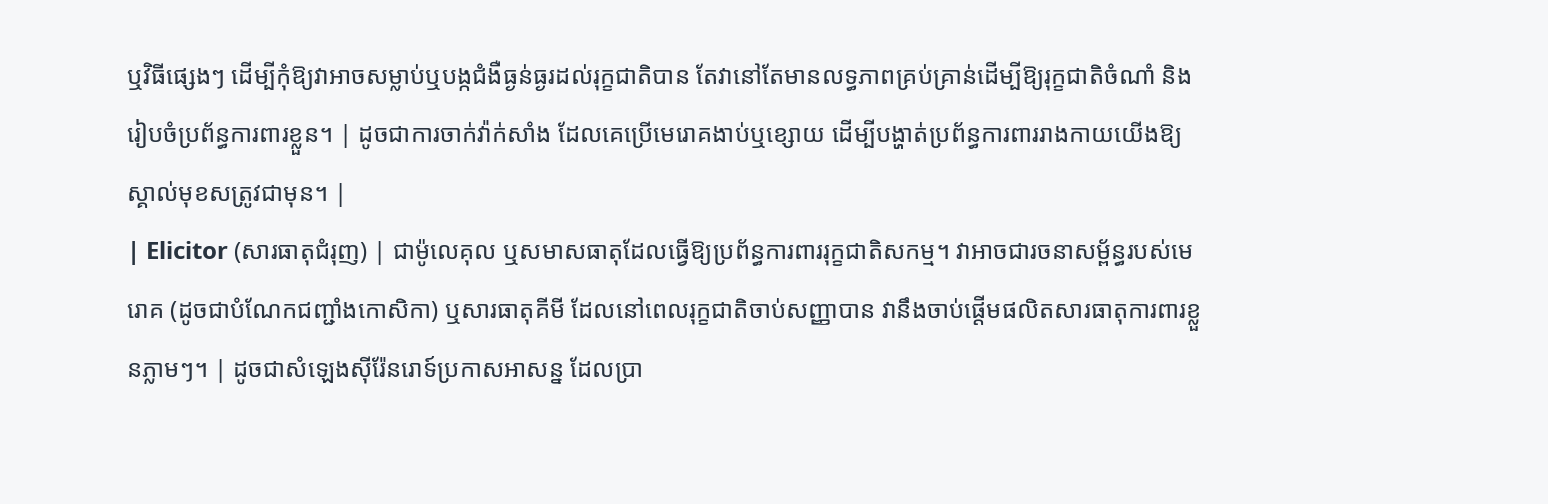ឬវិធីផ្សេងៗ ដើម្បីកុំឱ្យវាអាចសម្លាប់ឬបង្កជំងឺធ្ងន់ធ្ងរដល់រុក្ខជាតិបាន តែវានៅតែមានលទ្ធភាពគ្រប់គ្រាន់ដើម្បីឱ្យរុក្ខជាតិចំណាំ និងរៀបចំប្រព័ន្ធការពារខ្លួន។ | ដូចជាការចាក់វ៉ាក់សាំង ដែលគេប្រើមេរោគងាប់ឬខ្សោយ ដើម្បីបង្ហាត់ប្រព័ន្ធការពាររាងកាយយើងឱ្យស្គាល់មុខសត្រូវជាមុន។ |
| Elicitor (សារធាតុជំរុញ) | ជាម៉ូលេគុល ឬសមាសធាតុដែលធ្វើឱ្យប្រព័ន្ធការពាររុក្ខជាតិសកម្ម។ វាអាចជារចនាសម្ព័ន្ធរបស់មេរោគ (ដូចជាបំណែកជញ្ជាំងកោសិកា) ឬសារធាតុគីមី ដែលនៅពេលរុក្ខជាតិចាប់សញ្ញាបាន វានឹងចាប់ផ្តើមផលិតសារធាតុការពារខ្លួនភ្លាមៗ។ | ដូចជាសំឡេងស៊ីរ៉ែនរោទ៍ប្រកាសអាសន្ន ដែលប្រា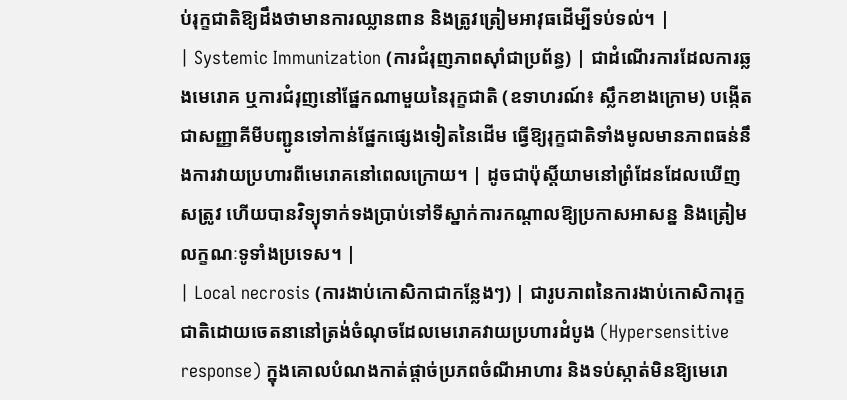ប់រុក្ខជាតិឱ្យដឹងថាមានការឈ្លានពាន និងត្រូវត្រៀមអាវុធដើម្បីទប់ទល់។ |
| Systemic Immunization (ការជំរុញភាពស៊ាំជាប្រព័ន្ធ) | ជាដំណើរការដែលការឆ្លងមេរោគ ឬការជំរុញនៅផ្នែកណាមួយនៃរុក្ខជាតិ (ឧទាហរណ៍៖ ស្លឹកខាងក្រោម) បង្កើតជាសញ្ញាគីមីបញ្ជូនទៅកាន់ផ្នែកផ្សេងទៀតនៃដើម ធ្វើឱ្យរុក្ខជាតិទាំងមូលមានភាពធន់នឹងការវាយប្រហារពីមេរោគនៅពេលក្រោយ។ | ដូចជាប៉ុស្តិ៍យាមនៅព្រំដែនដែលឃើញសត្រូវ ហើយបានវិទ្យុទាក់ទងប្រាប់ទៅទីស្នាក់ការកណ្តាលឱ្យប្រកាសអាសន្ន និងត្រៀមលក្ខណៈទូទាំងប្រទេស។ |
| Local necrosis (ការងាប់កោសិកាជាកន្លែងៗ) | ជារូបភាពនៃការងាប់កោសិការុក្ខជាតិដោយចេតនានៅត្រង់ចំណុចដែលមេរោគវាយប្រហារដំបូង (Hypersensitive response) ក្នុងគោលបំណងកាត់ផ្តាច់ប្រភពចំណីអាហារ និងទប់ស្កាត់មិនឱ្យមេរោ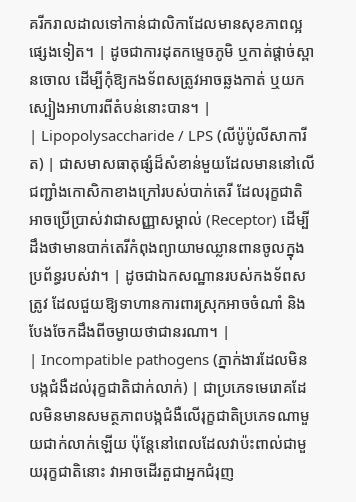គរីករាលដាលទៅកាន់ជាលិកាដែលមានសុខភាពល្អផ្សេងទៀត។ | ដូចជាការដុតកម្ទេចភូមិ ឬកាត់ផ្តាច់ស្ពានចោល ដើម្បីកុំឱ្យកងទ័ពសត្រូវអាចឆ្លងកាត់ ឬយកស្បៀងអាហារពីតំបន់នោះបាន។ |
| Lipopolysaccharide / LPS (លីប៉ូប៉ូលីសាការីត) | ជាសមាសធាតុផ្សំដ៏សំខាន់មួយដែលមាននៅលើជញ្ជាំងកោសិកាខាងក្រៅរបស់បាក់តេរី ដែលរុក្ខជាតិអាចប្រើប្រាស់វាជាសញ្ញាសម្គាល់ (Receptor) ដើម្បីដឹងថាមានបាក់តេរីកំពុងព្យាយាមឈ្លានពានចូលក្នុងប្រព័ន្ធរបស់វា។ | ដូចជាឯកសណ្ឋានរបស់កងទ័ពសត្រូវ ដែលជួយឱ្យទាហានការពារស្រុកអាចចំណាំ និងបែងចែកដឹងពីចម្ងាយថាជានរណា។ |
| Incompatible pathogens (ភ្នាក់ងារដែលមិនបង្កជំងឺដល់រុក្ខជាតិជាក់លាក់) | ជាប្រភេទមេរោគដែលមិនមានសមត្ថភាពបង្កជំងឺលើរុក្ខជាតិប្រភេទណាមួយជាក់លាក់ឡើយ ប៉ុន្តែនៅពេលដែលវាប៉ះពាល់ជាមួយរុក្ខជាតិនោះ វាអាចដើរតួជាអ្នកជំរុញ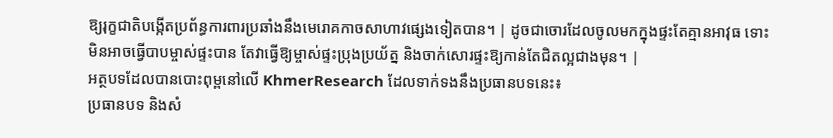ឱ្យរុក្ខជាតិបង្កើតប្រព័ន្ធការពារប្រឆាំងនឹងមេរោគកាចសាហាវផ្សេងទៀតបាន។ | ដូចជាចោរដែលចូលមកក្នុងផ្ទះតែគ្មានអាវុធ ទោះមិនអាចធ្វើបាបម្ចាស់ផ្ទះបាន តែវាធ្វើឱ្យម្ចាស់ផ្ទះប្រុងប្រយ័ត្ន និងចាក់សោរផ្ទះឱ្យកាន់តែជិតល្អជាងមុន។ |
អត្ថបទដែលបានបោះពុម្ពនៅលើ KhmerResearch ដែលទាក់ទងនឹងប្រធានបទនេះ៖
ប្រធានបទ និងសំ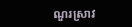ណួរស្រាវ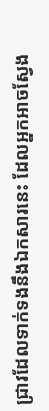ជ្រាវដែលទាក់ទងនឹងឯកសារនេះ ដែលអ្នកអាចស្វែង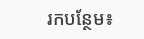រកបន្ថែម៖